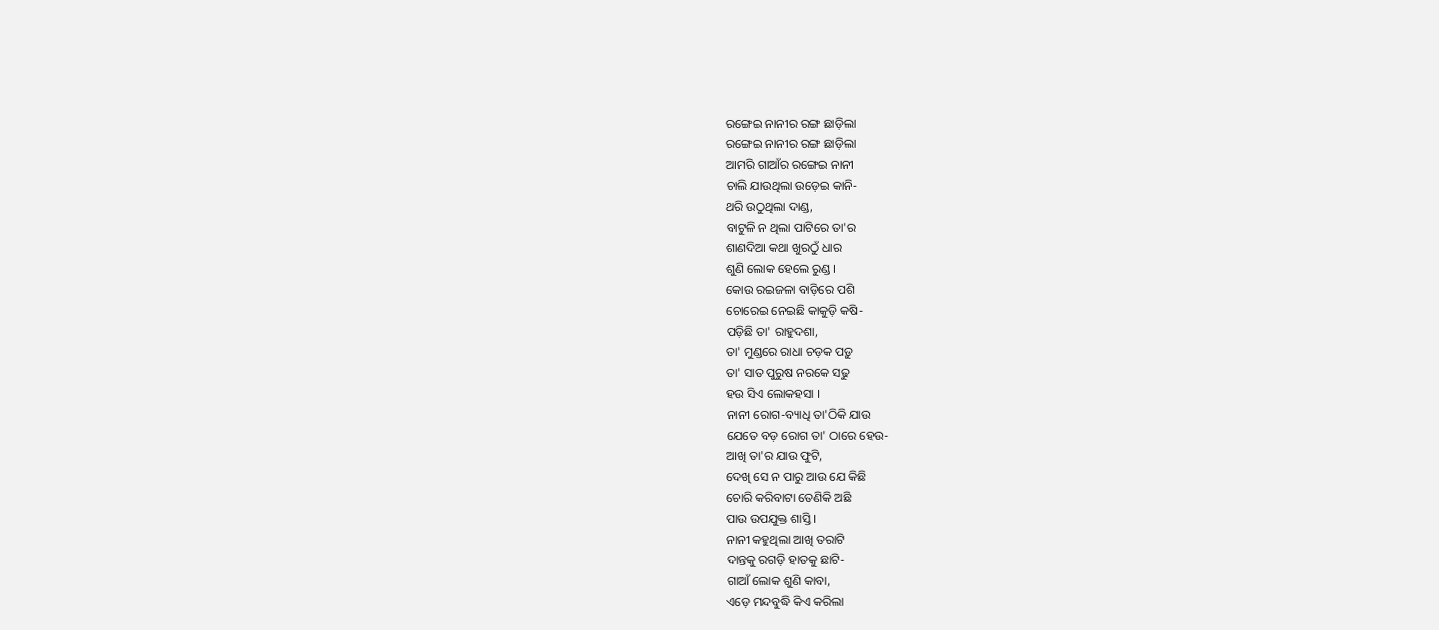ରଙ୍ଗେଇ ନାନୀର ରଙ୍ଗ ଛାଡ଼ିଲା
ରଙ୍ଗେଇ ନାନୀର ରଙ୍ଗ ଛାଡ଼ିଲା
ଆମରି ଗାଆଁର ରଙ୍ଗେଇ ନାନୀ
ଚାଲି ଯାଉଥିଲା ଉଡ଼େଇ କାନି-
ଥରି ଉଠୁଥିଲା ଦାଣ୍ଡ,
ବାଟୁଳି ନ ଥିଲା ପାଟିରେ ତା'ର
ଶାଣଦିଆ କଥା ଖୁରଠୁଁ ଧାର
ଶୁଣି ଲୋକ ହେଲେ ରୁଣ୍ଡ ।
କୋଉ ରଇଜଳା ବାଡ଼ିରେ ପଶି
ଚୋରେଇ ନେଇଛି କାକୁଡ଼ି କଷି-
ପଡ଼ିଛି ତା' ରାହୁଦଶା,
ତା' ମୁଣ୍ଡରେ ରାଧା ଚଡ଼କ ପଡ଼ୁ
ତା' ସାତ ପୁରୁଷ ନରକେ ସଢୁ
ହଉ ସିଏ ଲୋକହସା ।
ନାନୀ ରୋଗ-ବ୍ୟାଧି ତା'ଠିକି ଯାଉ
ଯେତେ ବଡ଼ ରୋଗ ତା' ଠାରେ ହେଉ-
ଆଖି ତା'ର ଯାଉ ଫୁଟି,
ଦେଖି ସେ ନ ପାରୁ ଆଉ ଯେ କିଛି
ଚୋରି କରିବାଟା ତେଣିକି ଅଛି
ପାଉ ଉପଯୁକ୍ତ ଶାସ୍ତି ।
ନାନୀ କହୁଥିଲା ଆଖି ତରାଟି
ଦାନ୍ତକୁ ରଗଡ଼ି ହାତକୁ ଛାଟି-
ଗାଆଁ ଲୋକ ଶୁଣି କାବା,
ଏଡ଼େ ମନ୍ଦବୁଦ୍ଧି କିଏ କରିଲା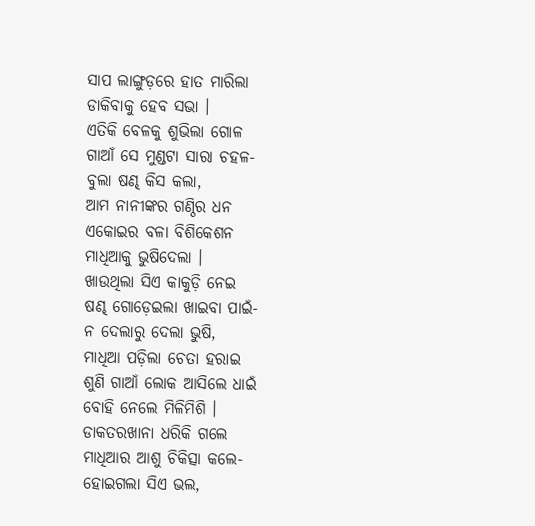ସାପ ଲାଙ୍ଗୁଡ଼ରେ ହାତ ମାରିଲା
ଡାକିବାକୁ ହେବ ସଭା ।
ଏତିକି ବେଳକୁ ଶୁଭିଲା ଗୋଳ
ଗାଆଁ ସେ ମୁଣ୍ଡଟା ସାରା ଚହଳ-
ବୁଲା ଷଣ୍ଢ କିସ କଲା,
ଆମ ନାନୀଙ୍କର ଗଣ୍ଠିର ଧନ
ଏକୋଇର ବଳା ବିଶିକେଶନ
ମାଧିଆକୁ ଭୁଷିଦେଲା ।
ଖାଉଥିଲା ସିଏ କାକୁଡ଼ି ନେଇ
ଷଣ୍ଢ ଗୋଡ଼େଇଲା ଖାଇବା ପାଇଁ-
ନ ଦେଲାରୁ ଦେଲା ଭୁଷି,
ମାଧିଆ ପଡ଼ିଲା ଚେତା ହରାଇ
ଶୁଣି ଗାଆଁ ଲୋକ ଆସିଲେ ଧାଇଁ
ବୋହି ନେଲେ ମିଳିମିଶି ।
ଡାକତରଖାନା ଧରିକି ଗଲେ
ମାଧିଆର ଆଶୁ ଚିକିତ୍ସା କଲେ-
ହୋଇଗଲା ସିଏ ଭଲ,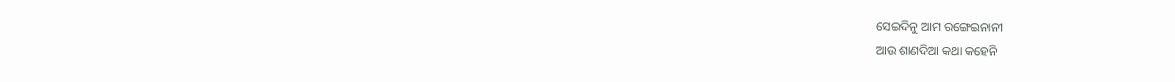ସେଇଦିନୁ ଆମ ରଙ୍ଗେଇନାନୀ
ଆଉ ଶାଣଦିଆ କଥା କହେନି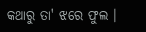କଥାରୁ ତା' ଝରେ ଫୁଲ ।